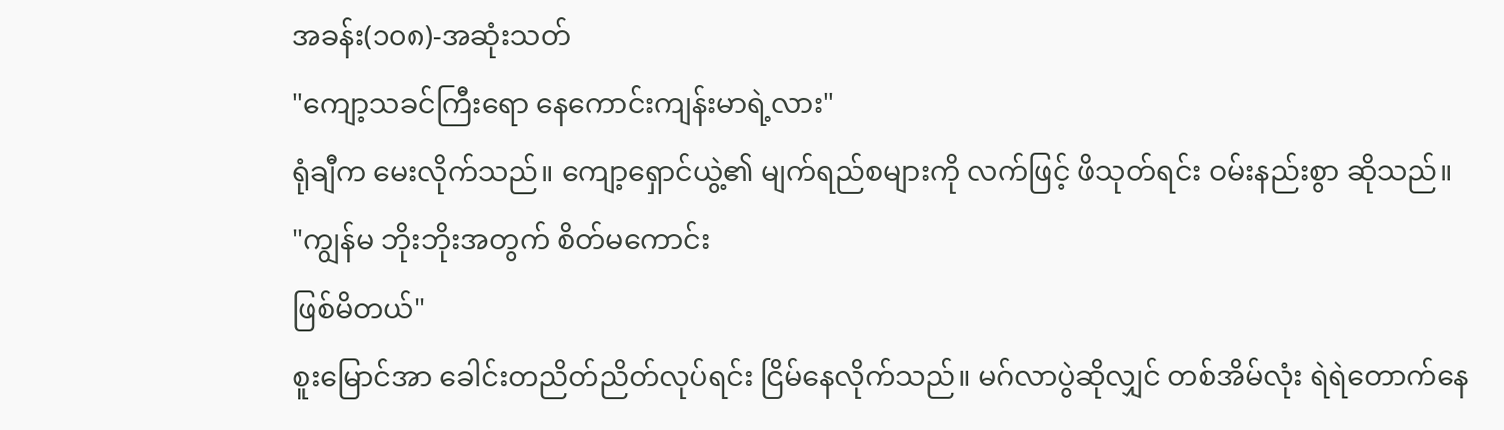အခန်း(၁၀၈)-အဆုံးသတ်
"ကျော့သခင်ကြီးရော နေကောင်းကျန်းမာရဲ့လား"
ရုံချီက မေးလိုက်သည်။ ကျော့ရှောင်ယွဲ့၏ မျက်ရည်စများကို လက်ဖြင့် ဖိသုတ်ရင်း ဝမ်းနည်းစွာ ဆိုသည်။
"ကျွန်မ ဘိုးဘိုးအတွက် စိတ်မကောင်း
ဖြစ်မိတယ်"
စူးမြောင်အာ ခေါင်းတညိတ်ညိတ်လုပ်ရင်း ငြိမ်နေလိုက်သည်။ မဂ်လာပွဲဆိုလျှင် တစ်အိမ်လုံး ရဲရဲတောက်နေ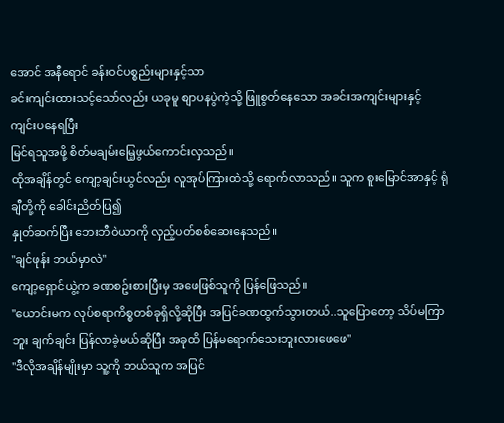အောင် အနီရောင် ခန်းဝင်ပစ္စည်းများနှင့်သာ
ခင်းကျင်းထားသင့်သော်လည်း ယခုမူ စျာပနပွဲကဲ့သို့ ဖြူစွတ်နေသော အခင်းအကျင်းများနှင့် ကျင်းပနေရပြီး
မြင်ရသူအဖို့ စိတ်မချမ်းမြေ့ဖွယ်ကောင်းလှသည်။
ထိုအချိန်တွင် ကျော့ချင်းယွင်လည်း လူအုပ်ကြားထဲသို့ ရောက်လာသည်။ သူက စူးမြောင်အာနှင့် ရုံချီတို့ကို ခေါင်းညိတ်ပြ၍
နှုတ်ဆက်ပြီး ဘေးဘီဝဲယာကို လှည့်ပတ်စစ်ဆေးနေသည်။
"ချင်ဖုန်း ဘယ်မှာလဲ"
ကျော့ရှောင်ယွဲ့က ခဏစဥ်းစားပြီးမှ အဖေဖြစ်သူကို ပြန်ဖြေသည်။
"ယောင်းမက လုပ်စရာကိစ္စတစ်ခုရှိလို့ဆိုပြီး အပြင်ခဏထွက်သွားတယ်..သူပြောတော့ သိပ်မကြာဘူး ချက်ချင်း ပြန်လာခဲ့မယ်ဆိုပြီး အခုထိ ပြန်မရောက်သေးဘူးလားဖေဖေ"
"ဒီလိုအချိန်မျိုးမှာ သူ့ကို ဘယ်သူက အပြင်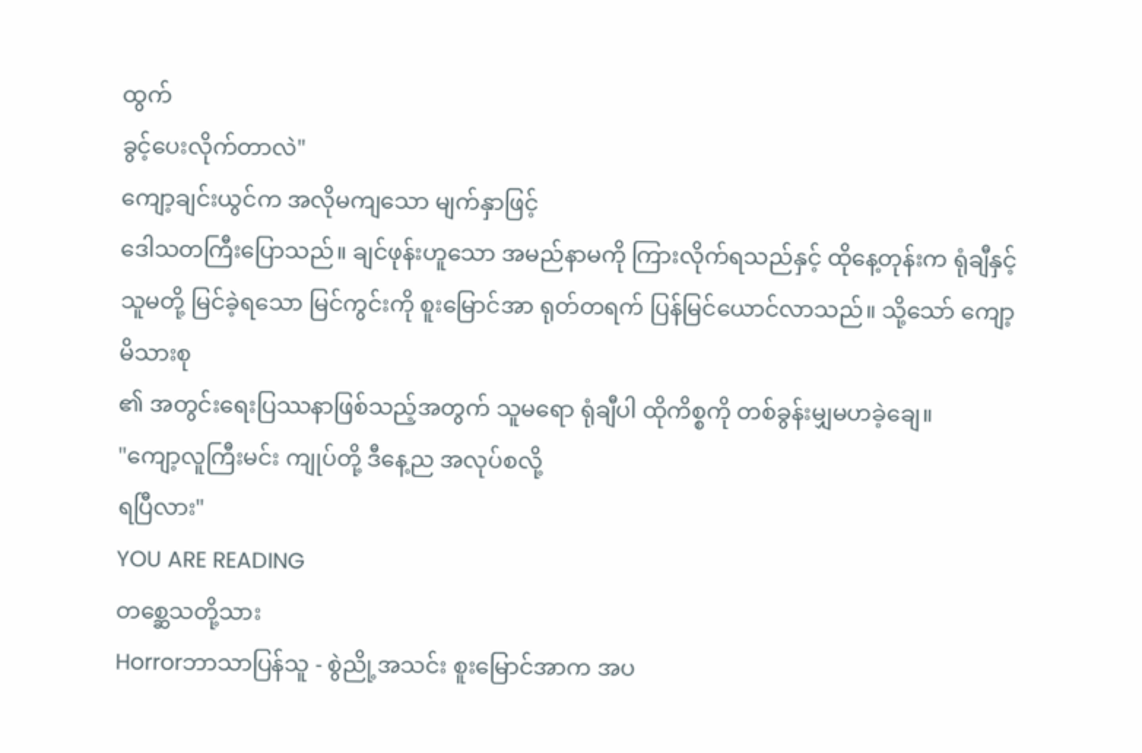ထွက်
ခွင့်ပေးလိုက်တာလဲ"
ကျော့ချင်းယွင်က အလိုမကျသော မျက်နှာဖြင့်
ဒေါသတကြီးပြောသည်။ ချင်ဖုန်းဟူသော အမည်နာမကို ကြားလိုက်ရသည်နှင့် ထိုနေ့တုန်းက ရုံချီနှင့် သူမတို့ မြင်ခဲ့ရသော မြင်ကွင်းကို စူးမြောင်အာ ရုတ်တရက် ပြန်မြင်ယောင်လာသည်။ သို့သော် ကျော့မိသားစု
၏ အတွင်းရေးပြဿနာဖြစ်သည့်အတွက် သူမရော ရုံချီပါ ထိုကိစ္စကို တစ်ခွန်းမျှမဟခဲ့ချေ။
"ကျော့လူကြီးမင်း ကျုပ်တို့ ဒီနေ့ည အလုပ်စလို့
ရပြီလား"
YOU ARE READING
တစ္ဆေသတို့သား
Horrorဘာသာပြန်သူ - စွဲညို့အသင်း စူးမြောင်အာက အပ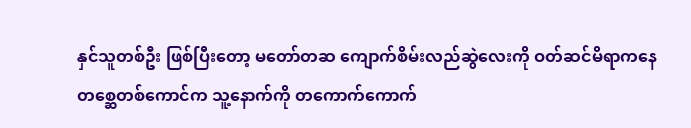နှင်သူတစ်ဦး ဖြစ်ပြီးတော့ မတော်တဆ ကျောက်စိမ်းလည်ဆွဲလေးကို ဝတ်ဆင်မိရာကနေ တစ္ဆေတစ်ကောင်က သူ့နောက်ကို တကောက်ကောက်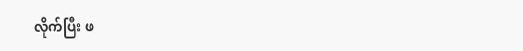လိုက်ပြီး ဖ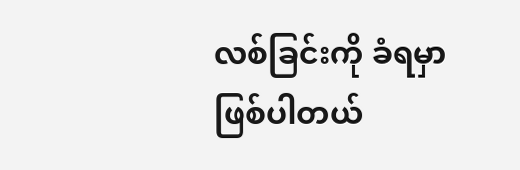လစ်ခြင်းကို ခံရမှာ ဖြစ်ပါတယ်